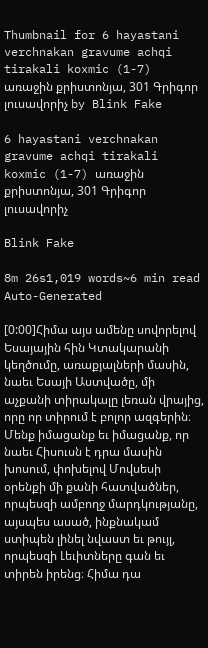Thumbnail for 6 hayastani verchnakan gravume achqi tirakali koxmic (1-7) առաջին քրիստոնյա, 301 Գրիգոր լուսավորիչ by Blink Fake

6 hayastani verchnakan gravume achqi tirakali koxmic (1-7) առաջին քրիստոնյա, 301 Գրիգոր լուսավորիչ

Blink Fake

8m 26s1,019 words~6 min read
Auto-Generated

[0:00]Հիմա այս ամենը սովորելով Եսայային հին Կտակարանի կեղծումը, առաքյալների մասին, նաեւ Եսայի Աստվածը, մի աչքանի տիրակալը լեռան վրայից, որը որ տիրում է բոլոր ազգերին։ Մենք իմացանք եւ իմացանք, որ նաեւ Հիսուսն է դրա մասին խոսում, փոխելով Մովսեսի օրենքի մի քանի հատվածներ, որպեսզի ամբողջ մարդկությանը, այսպես ասած, ինքնակամ ստիպեն լինել նվաստ եւ թույլ, որպեսզի Լեւիտները գան եւ տիրեն իրենց։ Հիմա դա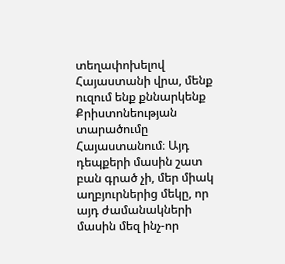տեղափոխելով Հայաստանի վրա, մենք ուզում ենք քննարկենք Քրիստոնեության տարածումը Հայաստանում։ Այդ դեպքերի մասին շատ բան գրած չի, մեր միակ աղբյուրներից մեկը, որ այդ ժամանակների մասին մեզ ինչ-որ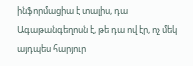ինֆորմացիա է տալիս, դա Ագաթանգեղոսն է, թե դա ով էր, ոչ մեկ այդպես հարյուր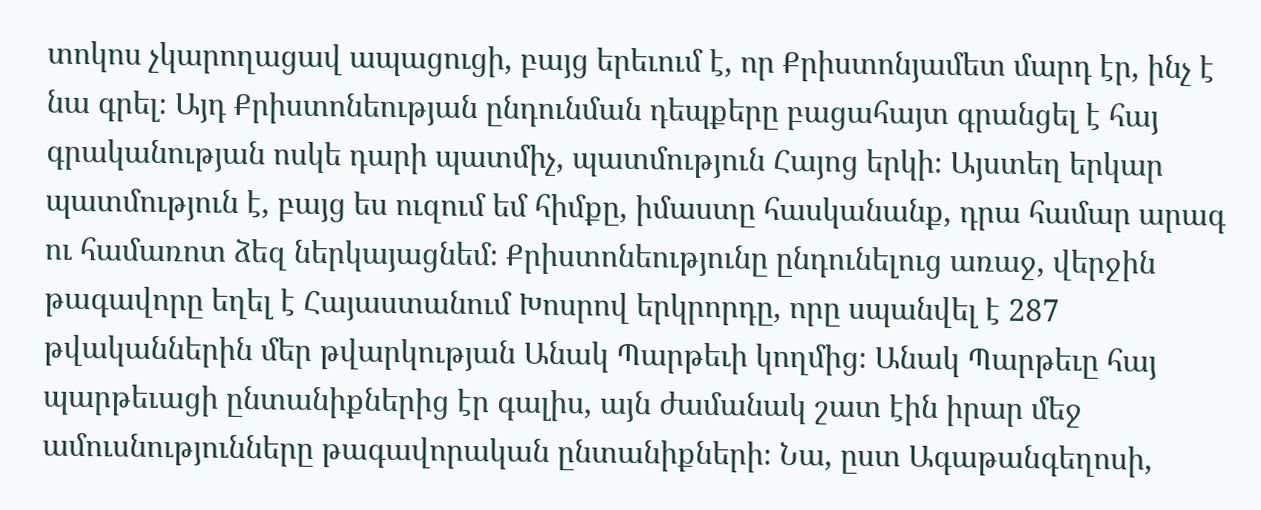տոկոս չկարողացավ ապացուցի, բայց երեւում է, որ Քրիստոնյամետ մարդ էր, ինչ է նա գրել։ Այդ Քրիստոնեության ընդունման դեպքերը բացահայտ գրանցել է հայ գրականության ոսկե դարի պատմիչ, պատմություն Հայոց երկի։ Այստեղ երկար պատմություն է, բայց ես ուզում եմ հիմքը, իմաստը հասկանանք, դրա համար արագ ու համառոտ ձեզ ներկայացնեմ։ Քրիստոնեությունը ընդունելուց առաջ, վերջին թագավորը եղել է Հայաստանում Խոսրով երկրորդը, որը սպանվել է 287 թվականներին մեր թվարկության Անակ Պարթեւի կողմից։ Անակ Պարթեւը հայ պարթեւացի ընտանիքներից էր գալիս, այն ժամանակ շատ էին իրար մեջ ամուսնությունները թագավորական ընտանիքների։ Նա, ըստ Ագաթանգեղոսի,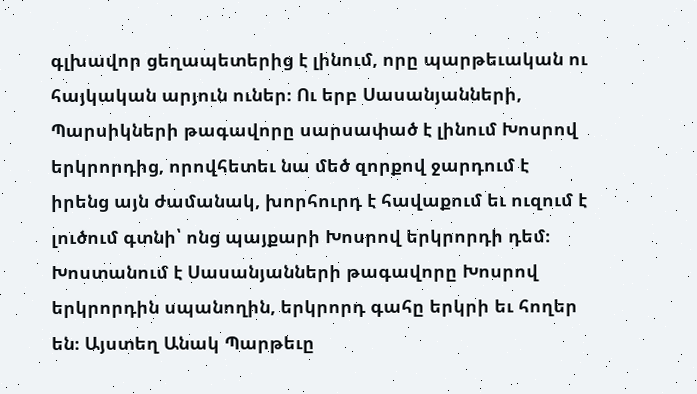գլխավոր ցեղապետերից է լինում, որը պարթեւական ու հայկական արյուն ուներ։ Ու երբ Սասանյանների, Պարսիկների թագավորը սարսափած է լինում Խոսրով երկրորդից, որովհետեւ նա մեծ զորքով ջարդում է իրենց այն ժամանակ, խորհուրդ է հավաքում եւ ուզում է լուծում գտնի՝ ոնց պայքարի Խոսրով երկրորդի դեմ։ Խոստանում է Սասանյանների թագավորը Խոսրով երկրորդին սպանողին, երկրորդ գահը երկրի եւ հողեր են։ Այստեղ Անակ Պարթեւը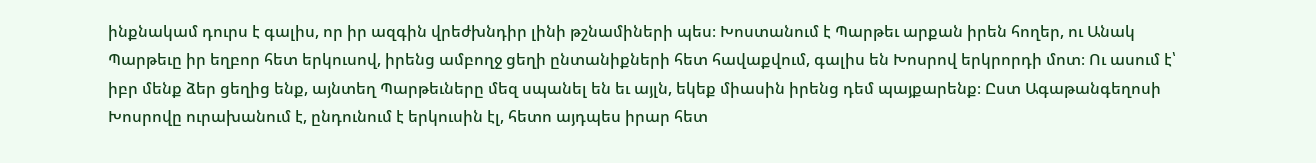ինքնակամ դուրս է գալիս, որ իր ազգին վրեժխնդիր լինի թշնամիների պես։ Խոստանում է Պարթեւ արքան իրեն հողեր, ու Անակ Պարթեւը իր եղբոր հետ երկուսով, իրենց ամբողջ ցեղի ընտանիքների հետ հավաքվում, գալիս են Խոսրով երկրորդի մոտ։ Ու ասում է՝ իբր մենք ձեր ցեղից ենք, այնտեղ Պարթեւները մեզ սպանել են եւ այլն, եկեք միասին իրենց դեմ պայքարենք։ Ըստ Ագաթանգեղոսի Խոսրովը ուրախանում է, ընդունում է երկուսին էլ, հետո այդպես իրար հետ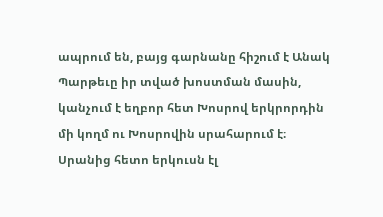ապրում են, բայց գարնանը հիշում է Անակ Պարթեւը իր տված խոստման մասին, կանչում է եղբոր հետ Խոսրով երկրորդին մի կողմ ու Խոսրովին սրահարում է։ Սրանից հետո երկուսն էլ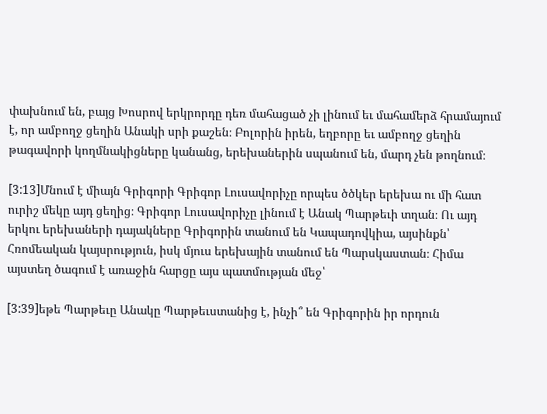փախնում են, բայց Խոսրով երկրորդը դեռ մահացած չի լինում եւ մահամերձ հրամայում է, որ ամբողջ ցեղին Անակի սրի քաշեն։ Բոլորին իրեն, եղբորը եւ ամբողջ ցեղին թագավորի կողմնակիցները կանանց, երեխաներին սպանում են, մարդ չեն թողնում։

[3:13]Մնում է միայն Գրիգորի Գրիգոր Լուսավորիչը որպես ծծկեր երեխա ու մի հատ ուրիշ մեկը այդ ցեղից։ Գրիգոր Լուսավորիչը լինում է Անակ Պարթեւի տղան։ Ու այդ երկու երեխաների դայակները Գրիգորին տանում են Կապադովկիա, այսինքն՝ Հռոմեական կայսրություն, իսկ մյուս երեխային տանում են Պարսկաստան։ Հիմա այստեղ ծագում է առաջին հարցը այս պատմության մեջ՝

[3:39]եթե Պարթեւը Անակը Պարթեւստանից է, ինչի՞ են Գրիգորին իր որդուն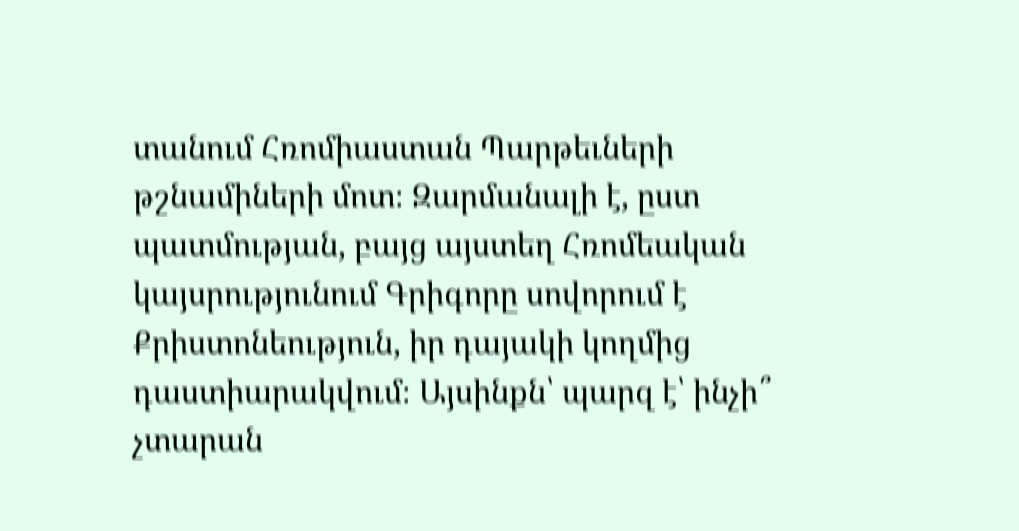տանում Հռոմիաստան Պարթեւների թշնամիների մոտ։ Զարմանալի է, ըստ պատմության, բայց այստեղ Հռոմեական կայսրությունում Գրիգորը սովորում է Քրիստոնեություն, իր դայակի կողմից դաստիարակվում։ Այսինքն՝ պարզ է՝ ինչի՞ չտարան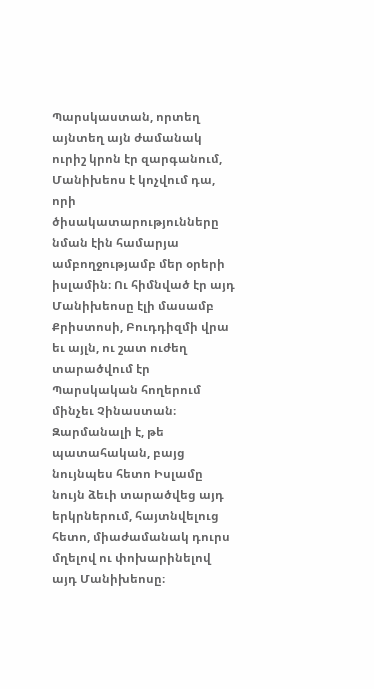Պարսկաստան, որտեղ այնտեղ այն ժամանակ ուրիշ կրոն էր զարգանում, Մանիխեոս է կոչվում դա, որի ծիսակատարությունները նման էին համարյա ամբողջությամբ մեր օրերի իսլամին։ Ու հիմնված էր այդ Մանիխեոսը էլի մասամբ Քրիստոսի, Բուդդիզմի վրա եւ այլն, ու շատ ուժեղ տարածվում էր Պարսկական հողերում մինչեւ Չինաստան։ Զարմանալի է, թե պատահական, բայց նույնպես հետո Իսլամը նույն ձեւի տարածվեց այդ երկրներում, հայտնվելուց հետո, միաժամանակ դուրս մղելով ու փոխարինելով այդ Մանիխեոսը։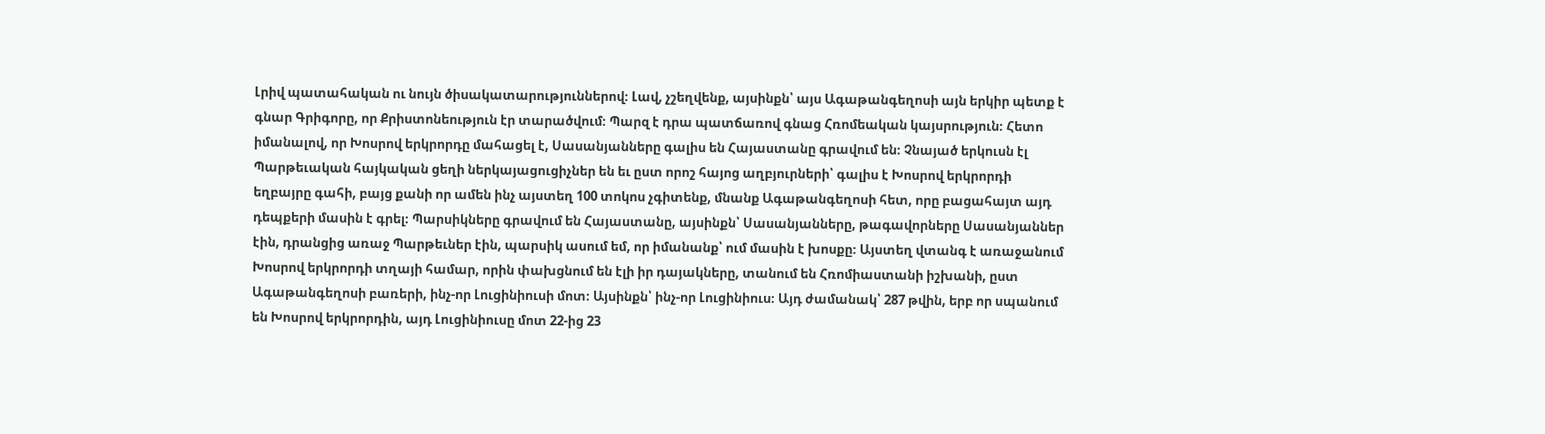Լրիվ պատահական ու նույն ծիսակատարություններով։ Լավ, չշեղվենք, այսինքն՝ այս Ագաթանգեղոսի այն երկիր պետք է գնար Գրիգորը, որ Քրիստոնեություն էր տարածվում։ Պարզ է դրա պատճառով գնաց Հռոմեական կայսրություն։ Հետո իմանալով, որ Խոսրով երկրորդը մահացել է, Սասանյանները գալիս են Հայաստանը գրավում են։ Չնայած երկուսն էլ Պարթեւական հայկական ցեղի ներկայացուցիչներ են եւ ըստ որոշ հայոց աղբյուրների՝ գալիս է Խոսրով երկրորդի եղբայրը գահի, բայց քանի որ ամեն ինչ այստեղ 100 տոկոս չգիտենք, մնանք Ագաթանգեղոսի հետ, որը բացահայտ այդ դեպքերի մասին է գրել։ Պարսիկները գրավում են Հայաստանը, այսինքն՝ Սասանյանները, թագավորները Սասանյաններ էին, դրանցից առաջ Պարթեւներ էին, պարսիկ ասում եմ, որ իմանանք՝ ում մասին է խոսքը։ Այստեղ վտանգ է առաջանում Խոսրով երկրորդի տղայի համար, որին փախցնում են էլի իր դայակները, տանում են Հռոմիաստանի իշխանի, ըստ Ագաթանգեղոսի բառերի, ինչ-որ Լուցինիուսի մոտ։ Այսինքն՝ ինչ-որ Լուցինիուս։ Այդ ժամանակ՝ 287 թվին, երբ որ սպանում են Խոսրով երկրորդին, այդ Լուցինիուսը մոտ 22-ից 23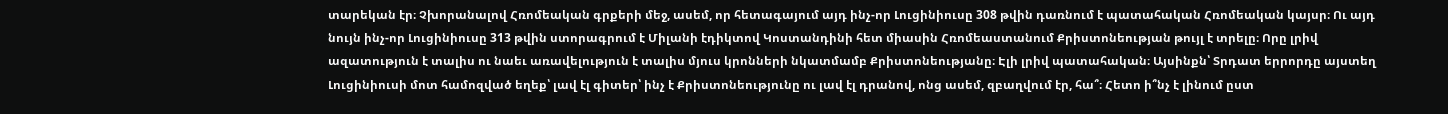տարեկան էր։ Չխորանալով Հռոմեական գրքերի մեջ, ասեմ, որ հետագայում այդ ինչ-որ Լուցինիուսը 308 թվին դառնում է պատահական Հռոմեական կայսր։ Ու այդ նույն ինչ-որ Լուցինիուսը 313 թվին ստորագրում է Միլանի էդիկտով Կոստանդինի հետ միասին Հռոմեաստանում Քրիստոնեության թույլ է տրելը։ Որը լրիվ ազատություն է տալիս ու նաեւ առավելություն է տալիս մյուս կրոնների նկատմամբ Քրիստոնեությանը։ Էլի լրիվ պատահական։ Այսինքն՝ Տրդատ երրորդը այստեղ Լուցինիուսի մոտ համոզված եղեք՝ լավ էլ գիտեր՝ ինչ է Քրիստոնեությունը ու լավ էլ դրանով, ոնց ասեմ, զբաղվում էր, հա՞։ Հետո ի՞նչ է լինում ըստ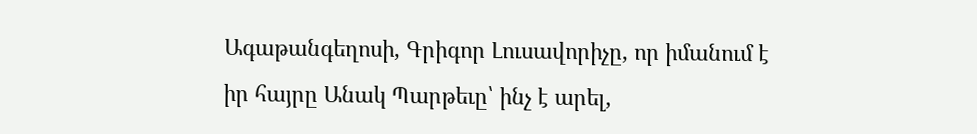Ագաթանգեղոսի, Գրիգոր Լուսավորիչը, որ իմանում է իր հայրը Անակ Պարթեւը՝ ինչ է արել,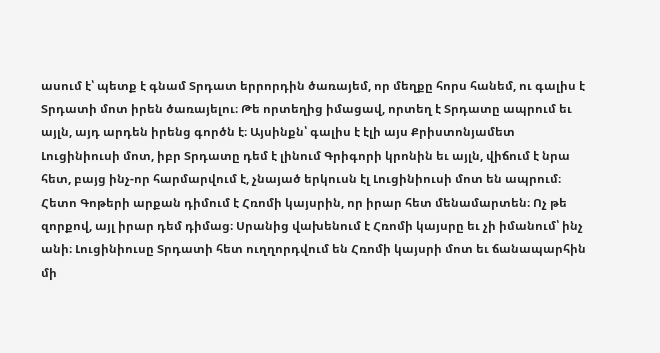ասում է՝ պետք է գնամ Տրդատ երրորդին ծառայեմ, որ մեղքը հորս հանեմ, ու գալիս է Տրդատի մոտ իրեն ծառայելու։ Թե որտեղից իմացավ, որտեղ է Տրդատը ապրում եւ այլն, այդ արդեն իրենց գործն է։ Այսինքն՝ գալիս է էլի այս Քրիստոնյամետ Լուցինիուսի մոտ, իբր Տրդատը դեմ է լինում Գրիգորի կրոնին եւ այլն, վիճում է նրա հետ, բայց ինչ-որ հարմարվում է, չնայած երկուսն էլ Լուցինիուսի մոտ են ապրում։ Հետո Գոթերի արքան դիմում է Հռոմի կայսրին, որ իրար հետ մենամարտեն։ Ոչ թե զորքով, այլ իրար դեմ դիմաց։ Սրանից վախենում է Հռոմի կայսրը եւ չի իմանում՝ ինչ անի։ Լուցինիուսը Տրդատի հետ ուղղորդվում են Հռոմի կայսրի մոտ եւ ճանապարհին մի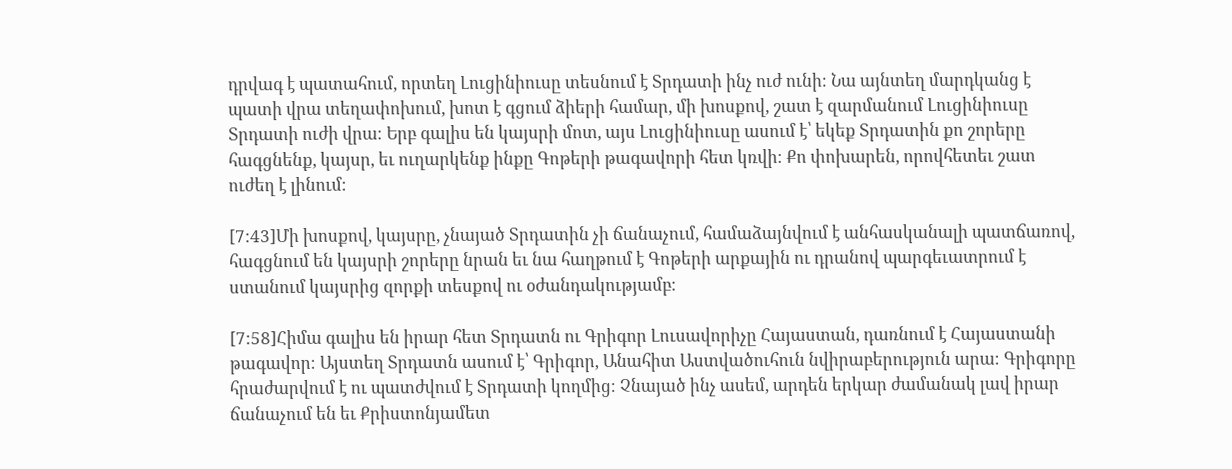դրվագ է պատահում, որտեղ Լուցինիուսը տեսնում է Տրդատի ինչ ուժ ունի։ Նա այնտեղ մարդկանց է պատի վրա տեղափոխում, խոտ է գցում ձիերի համար, մի խոսքով, շատ է զարմանում Լուցինիուսը Տրդատի ուժի վրա։ Երբ գալիս են կայսրի մոտ, այս Լուցինիուսը ասում է՝ եկեք Տրդատին քո շորերը հագցնենք, կայսր, եւ ուղարկենք ինքը Գոթերի թագավորի հետ կռվի։ Քո փոխարեն, որովհետեւ շատ ուժեղ է լինում։

[7:43]Մի խոսքով, կայսրը, չնայած Տրդատին չի ճանաչում, համաձայնվում է անհասկանալի պատճառով, հագցնում են կայսրի շորերը նրան եւ նա հաղթում է Գոթերի արքային ու դրանով պարգեւատրում է ստանում կայսրից զորքի տեսքով ու օժանդակությամբ։

[7:58]Հիմա գալիս են իրար հետ Տրդատն ու Գրիգոր Լուսավորիչը Հայաստան, դառնում է Հայաստանի թագավոր։ Այստեղ Տրդատն ասում է՝ Գրիգոր, Անահիտ Աստվածուհուն նվիրաբերություն արա։ Գրիգորը հրաժարվում է ու պատժվում է Տրդատի կողմից։ Չնայած ինչ ասեմ, արդեն երկար ժամանակ լավ իրար ճանաչում են եւ Քրիստոնյամետ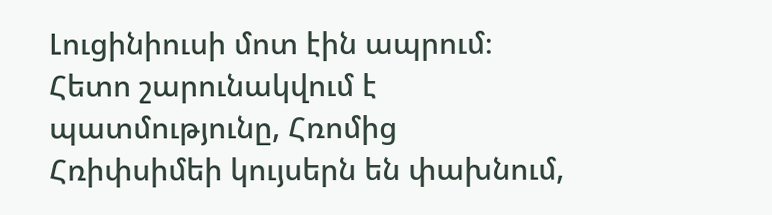Լուցինիուսի մոտ էին ապրում։ Հետո շարունակվում է պատմությունը, Հռոմից Հռիփսիմեի կույսերն են փախնում,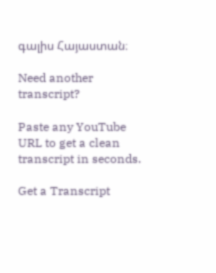գալիս Հայաստան։

Need another transcript?

Paste any YouTube URL to get a clean transcript in seconds.

Get a Transcript